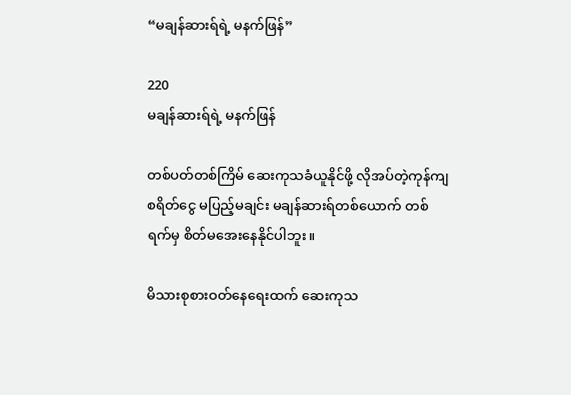“မချန်ဆားရ်ရဲ့ မနက်ဖြန်”

220
မချန်ဆားရ်ရဲ့ မနက်ဖြန်

တစ်ပတ်တစ်ကြိမ် ဆေးကုသခံယူနိုင်ဖို့ လိုအပ်တဲ့ကုန်ကျစရိတ်ငွေ မပြည့်မချင်း မချန်ဆားရ်တစ်ယောက် တစ်ရက်မှ စိတ်မအေးနေနိုင်ပါဘူး။

မိသားစုစားဝတ်နေရေးထက် ဆေးကုသ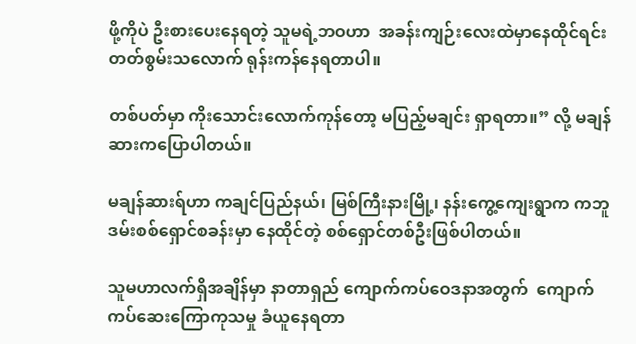ဖို့ကိုပဲ ဦးစားပေးနေရတဲ့ သူမရဲ့ဘဝဟာ  အခန်းကျဉ်းလေးထဲမှာနေထိုင်ရင်း တတ်စွမ်းသလောက် ရုန်းကန်နေရတာပါ။

တစ်ပတ်မှာ ကိုးသောင်းလောက်ကုန်တော့ မပြည့်မချင်း ရှာရတာ။” လို့ မချန်ဆားကပြောပါတယ်။

မချန်ဆားရ်ဟာ ကချင်ပြည်နယ်၊ မြစ်ကြီးနားမြို့၊ နန်းကွေ့ကျေးရွာက ကဘူဒမ်းစစ်ရှောင်စခန်းမှာ နေထိုင်တဲ့ စစ်ရှောင်တစ်ဦးဖြစ်ပါတယ်။

သူမဟာလက်ရှိအချိန်မှာ နာတာရှည် ကျောက်ကပ်ဝေဒနာအတွက်  ကျောက်ကပ်ဆေးကြောကုသမှု ခံယူနေရတာ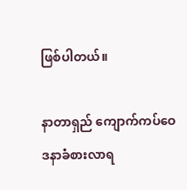ဖြစ်ပါတယ်။

နာတာရှည် ကျောက်ကပ်ဝေဒနာခံစားလာရ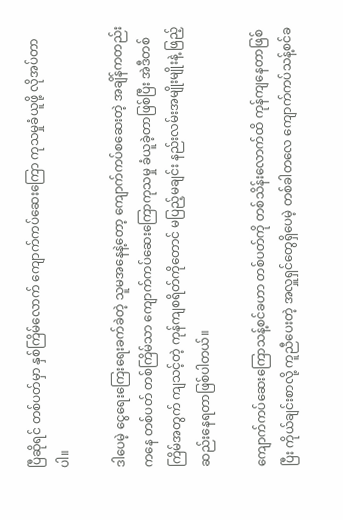ပြီဆိုရင် တစ်ပတ်မှာ နှစ်ကြိမ်လောက် ကျောက်ကပ်ဆေးကြော ကုသမှုခံယူဖို့ လိုအပ်တာပါ။

ဒါပေမဲ့ ငွေရေးကြေးရေးခက်ခဲတဲ့ သူမအနေနဲ့တော့ ကျောက်ကပ်စဆေးတဲ့ အချိန်ကတည်းကနေ တစ်ပတ် တစ်ကြိမ်သာ ကျောက်ကပ်ဆေးကြောကုသမှု ခံယူခဲ့တာဖြစ်ပြီး အဲဒီတစ်ကြိမ်အတွက် ကျသင့်တဲ့ ကုန်ကျစရိတ်ကိုတောင် မပြည့်မချင်း နည်းလမ်းအမျိုးမျိုးနဲ့ ဖြည့်ဆည်းနေရတာဖြစ်ပါတယ်။

ကျောက်ကပ်ဆေးကြောသန့်စင်ခဟာ တစ်ပတ်ကို တစ်သိန်းလောက်ထိ ကုန်ကျနေတာဖြစ်ပြီး ကိုယ်ချင်းစာလို့ ကူညီပေးတဲ့ အလှူရှင်တွေရှိပေမဲ့ တစ်ခါတလေ ကျောက်ကပ်သန့်စင်ခ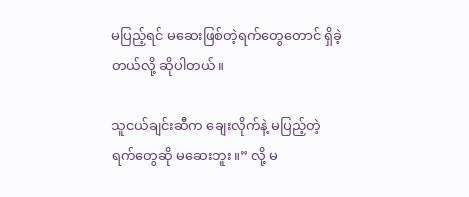မပြည့်ရင် မဆေးဖြစ်တဲ့ရက်တွေတောင် ရှိခဲ့တယ်လို့ ဆိုပါတယ်။

သူငယ်ချင်းဆီက ချေးလိုက်နဲ့ မပြည့်တဲ့ရက်တွေဆို မဆေးဘူး။” လို့ မ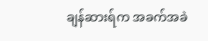ချန်ဆားရ်က အခက်အခဲ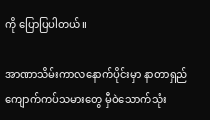ကို ပြောပြပါတယ်။

အာဏာသိမ်းကာလနောက်ပိုင်းမှာ နာတာရှည်ကျောက်ကပ်သမားတွေ မှီဝဲသောက်သုံး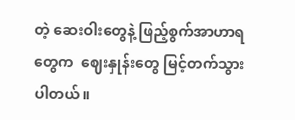တဲ့ ဆေးဝါးတွေနဲ့ ဖြည့်စွက်အာဟာရတွေက  ဈေးနှုန်းတွေ မြင့်တက်သွားပါတယ်။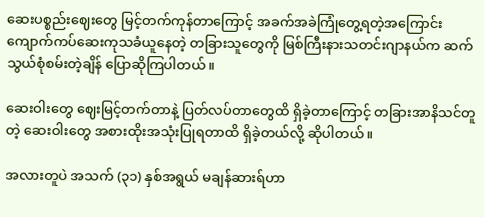ဆေးပစ္စည်းဈေးတွေ မြင့်တက်ကုန်တာကြောင့် အခက်အခဲကြုံတွေ့ရတဲ့အကြောင်း ကျောက်ကပ်ဆေးကုသခံယူနေတဲ့ တခြားသူတွေကို မြစ်ကြီးနားသတင်းဂျာနယ်က ဆက်သွယ်စုံစမ်းတဲ့ချိန် ပြောဆိုကြပါတယ်။

ဆေးဝါးတွေ ဈေးမြင့်တက်တာနဲ့ ပြတ်လပ်တာတွေထိ ရှိခဲ့တာကြောင့် တခြားအာနိသင်တူတဲ့ ဆေးဝါးတွေ အစားထိုးအသုံးပြုရတာထိ ရှိခဲ့တယ်လို့ ဆိုပါတယ်။

အလားတူပဲ အသက် (၃၁) နှစ်အရွယ် မချန်ဆားရ်ဟာ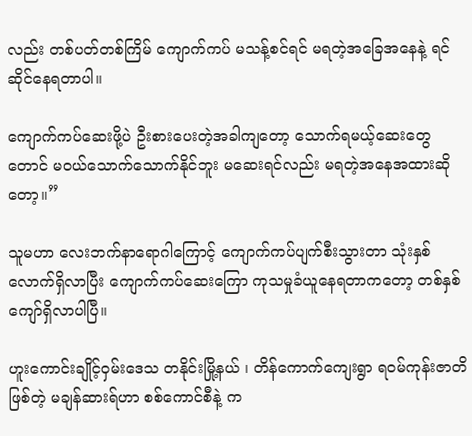လည်း တစ်ပတ်တစ်ကြိမ် ကျောက်ကပ် မသန့်စင်ရင် မရတဲ့အခြေအနေနဲ့ ရင်ဆိုင်နေရတာပါ။

ကျောက်ကပ်ဆေးဖို့ပဲ ဦးစားပေးတဲ့အခါကျတော့ သောက်ရမယ့်ဆေးတွေတောင် မဝယ်သောက်သောက်နိုင်ဘူး မဆေးရင်လည်း မရတဲ့အနေအထားဆိုတော့။”

သူမဟာ လေးဘက်နာရောဂါကြောင့် ကျောက်ကပ်ပျက်စီးသွားတာ သုံးနှစ်လောက်ရှိလာပြီး ကျောက်ကပ်ဆေးကြော ကုသမှုခံယူနေရတာကတော့ တစ်နှစ်ကျော်ရှိလာပါပြီ။

ဟူးကောင်းချိုင့်ဝှမ်းဒေသ တနိုင်းမြို့နယ် ၊ တိန်ကောက်ကျေးရွာ ရဝမ်ကုန်းဇာတိဖြစ်တဲ့ မချန်ဆားရ်ဟာ စစ်ကောင်စီနဲ့ က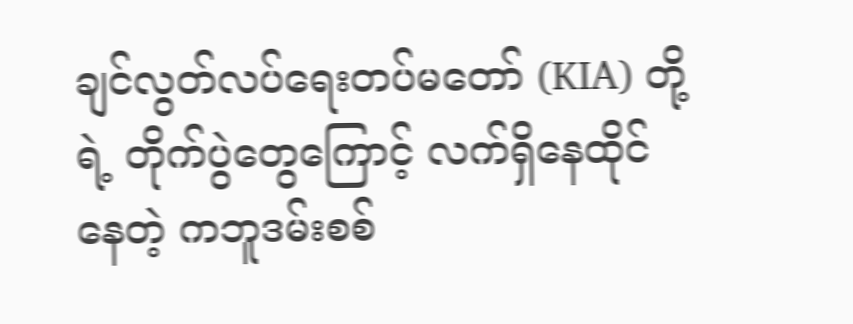ချင်လွတ်လပ်ရေးတပ်မတော် (KIA) တို့ရဲ့ တိုက်ပွဲတွေကြောင့် လက်ရှိနေထိုင်နေတဲ့ ကဘူဒမ်းစစ်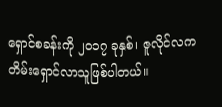ရှောင်စခန်းကို ၂၀၁၇ ခုနှစ်၊ ဇူလိုင်လက တိမ်းရှောင်လာသူဖြစ်ပါတယ်။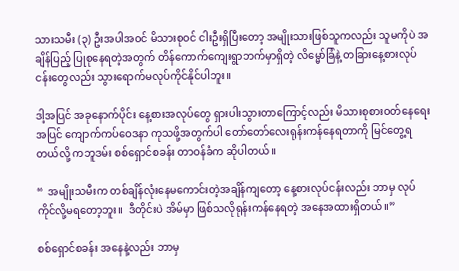သားသမီး (၃) ဦးအပါအဝင် မိသားစုဝင် ငါးဦးရှိပြီးတော့ အမျိုးသားဖြစ်သူကလည်း သူမကိုပဲ အချိန်ပြည့် ပြုစုနေရတဲ့အတွက် တိန်ကောက်ကျေးရွာဘက်မှာရှိတဲ့ လိမ္မော်ခြံနဲ့ တခြားနေ့စားလုပ်ငန်းတွေလည်း သွားရောက်မလုပ်ကိုင်နိုင်ပါဘူး။

ဒါ့အပြင် အခုနောက်ပိုင်း နေ့စားအလုပ်တွေ ရှားပါးသွားတာကြောင့်လည်း မိသားစုစားဝတ်နေရေးအပြင် ကျောက်ကပ်ဝေဒနာ ကုသဖို့အတွက်ပါ တော်တော်လေးရုန်းကန်နေရတာကို မြင်တွေ့ရတယ်လို့ ကဘူဒမ်း စစ်ရှောင်စခန်း တာဝန်ခံက ဆိုပါတယ်။

“  အမျိုးသမီးက တစ်ချိန်လုံးနေမကောင်းတဲ့အချိန်ကျတော့ နေ့စားလုပ်ငန်းလည်း ဘာမှ လုပ်ကိုင်လို့မရတော့ဘူး။  ဒီတိုင်းပဲ အိမ်မှာ ဖြစ်သလိုရုန်းကန်နေရတဲ့ အနေအထားရှိတယ်။”

စစ်ရှောင်စခန်း အနေနဲ့လည်း ဘာမှ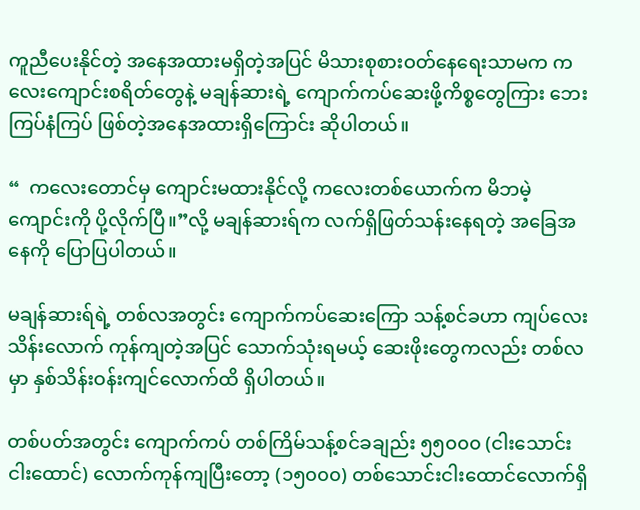ကူညီပေးနိုင်တဲ့ အနေအထားမရှိတဲ့အပြင် မိသားစုစားဝတ်နေရေးသာမက ကလေးကျောင်းစရိတ်တွေနဲ့ မချန်ဆားရဲ့ ကျောက်ကပ်ဆေးဖို့ကိစ္စတွေကြား ဘေးကြပ်နံကြပ် ဖြစ်တဲ့အနေအထားရှိကြောင်း ဆိုပါတယ်။

“  ကလေးတောင်မှ ကျောင်းမထားနိုင်လို့ ကလေးတစ်ယောက်က မိဘမဲ့ကျောင်းကို ပို့လိုက်ပြီ။”လို့ မချန်ဆားရ်က လက်ရှိဖြတ်သန်းနေရတဲ့ အခြေအနေကို ပြောပြပါတယ်။

မချန်ဆားရ်ရဲ့ တစ်လအတွင်း ကျောက်ကပ်ဆေးကြော သန့်စင်ခဟာ ကျပ်လေးသိန်းလောက် ကုန်ကျတဲ့အပြင် သောက်သုံးရမယ့် ဆေးဖိုးတွေကလည်း တစ်လမှာ နှစ်သိန်းဝန်းကျင်လောက်ထိ ရှိပါတယ်။

တစ်ပတ်အတွင်း ကျောက်ကပ် တစ်ကြိမ်သန့်စင်ခချည်း ၅၅၀၀၀ (ငါးသောင်းငါးထောင်) လောက်ကုန်ကျပြီးတော့ (၁၅၀၀၀) တစ်သောင်းငါးထောင်လောက်ရှိ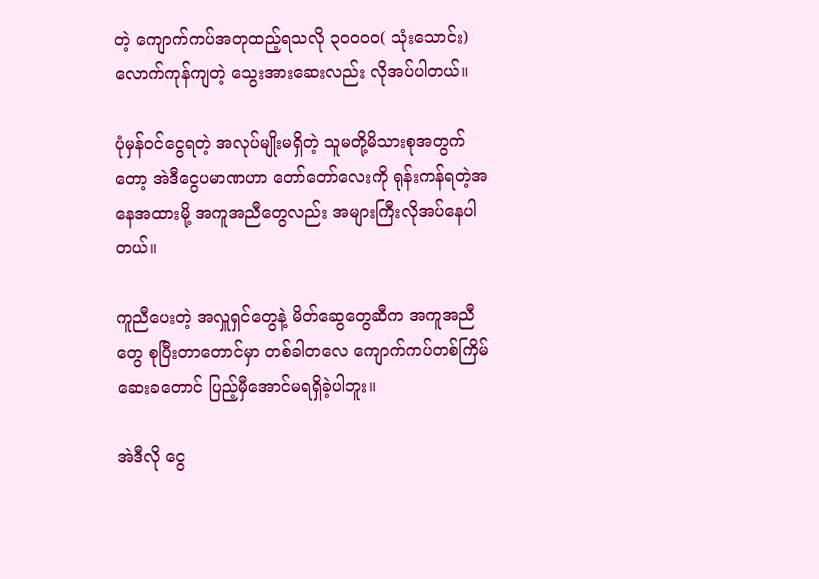တဲ့ ကျောက်ကပ်အတုထည့်ရသလို ၃၀၀၀၀( သုံးသောင်း) လောက်ကုန်ကျတဲ့ သွေးအားဆေးလည်း လိုအပ်ပါတယ်။

ပုံမှန်ဝင်ငွေရတဲ့ အလုပ်မျိုးမရှိတဲ့ သူမတို့မိသားစုအတွက်တော့ အဲဒီငွေပမာဏဟာ တော်တော်လေးကို ရုန်းကန်ရတဲ့အနေအထားမို့ အကူအညီတွေလည်း အများကြီးလိုအပ်နေပါတယ်။

ကူညီပေးတဲ့ အလှူရှင်တွေနဲ့ မိတ်ဆွေတွေဆီက အကူအညီတွေ စုပြီးတာတောင်မှာ တစ်ခါတလေ ကျောက်ကပ်တစ်ကြိမ်ဆေးခတောင် ပြည့်မှီအောင်မရရှိခဲ့ပါဘူး။

အဲဒီလို ငွေ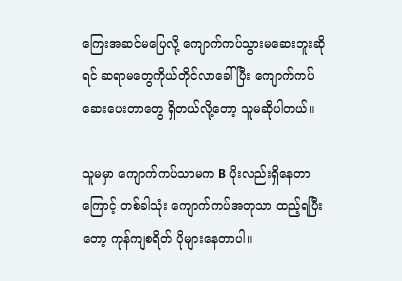ကြေးအဆင်မပြေလို့ ကျောက်ကပ်သွားမဆေးဘူးဆိုရင် ဆရာမတွေကိုယ်တိုင်လာခေါ်ပြီး ကျောက်ကပ်ဆေးပေးတာတွေ ရှိတယ်လို့တော့ သူမဆိုပါတယ်။

သူမမှာ ကျောက်ကပ်သာမက B ပိုးလည်းရှိနေတာကြောင့် တစ်ခါသုံး ကျောက်ကပ်အတုသာ ထည့်ရပြီးတော့ ကုန်ကျစရိတ် ပိုများနေတာပါ။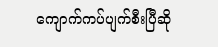ကျောက်ကပ်ပျက်စီးပြီဆို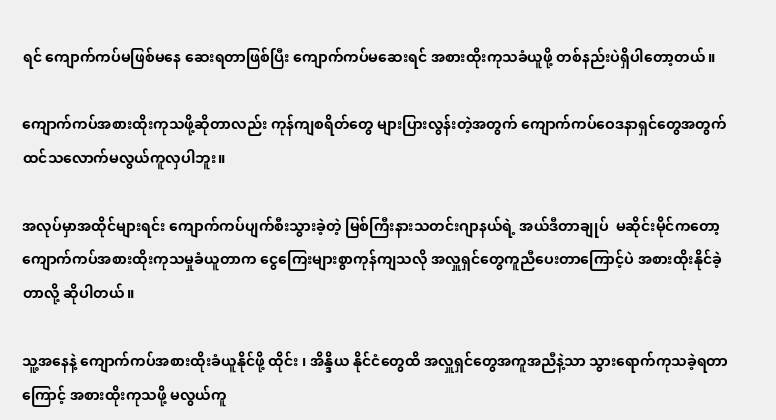ရင် ကျောက်ကပ်မဖြစ်မနေ ဆေးရတာဖြစ်ပြီး ကျောက်ကပ်မဆေးရင် အစားထိုးကုသခံယူဖို့ တစ်နည်းပဲရှိပါတော့တယ်။

ကျောက်ကပ်အစားထိုးကုသဖို့ဆိုတာလည်း ကုန်ကျစရိတ်တွေ များပြားလွန်းတဲ့အတွက် ကျောက်ကပ်ဝေဒနာရှင်တွေအတွက် ထင်သလောက်မလွယ်ကူလှပါဘူး။

အလုပ်မှာအထိုင်များရင်း ကျောက်ကပ်ပျက်စီးသွားခဲ့တဲ့ မြစ်ကြီးနားသတင်းဂျာနယ်ရဲ့ အယ်ဒီတာချုပ်  မဆိုင်းမိုင်ကတော့ ကျောက်ကပ်အစားထိုးကုသမှုခံယူတာက ငွေကြေးများစွာကုန်ကျသလို အလှူရှင်တွေကူညီပေးတာကြောင့်ပဲ အစားထိုးနိုင်ခဲ့တာလို့ ဆိုပါတယ်။

သူ့အနေနဲ့ ကျောက်ကပ်အစားထိုးခံယူနိုင်ဖို့ ထိုင်း ၊ အိန္ဒိယ နိုင်ငံတွေထိ အလှူရှင်တွေအကူအညီနဲ့သာ သွားရောက်ကုသခဲ့ရတာကြောင့် အစားထိုးကုသဖို့ မလွယ်ကူ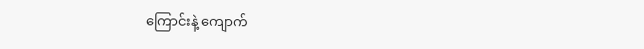ကြောင်းနဲ့ ကျောက်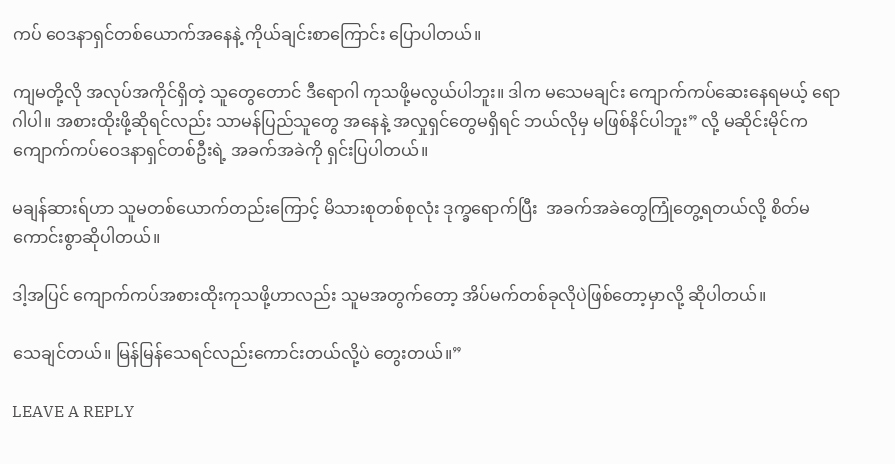ကပ် ဝေဒနာရှင်တစ်ယောက်အနေနဲ့ ကိုယ်ချင်းစာကြောင်း ပြောပါတယ်။

ကျမတို့လို အလုပ်အကိုင်ရှိတဲ့ သူတွေတောင် ဒီရောဂါ ကုသဖို့မလွယ်ပါဘူး။ ဒါက မသေမချင်း ကျောက်ကပ်ဆေးနေရမယ့် ရောဂါပါ။ အစားထိုးဖို့ဆိုရင်လည်း သာမန်ပြည်သူတွေ အနေနဲ့ အလှုရှင်တွေမရှိရင် ဘယ်လိုမှ မဖြစ်နိင်ပါဘူး” လို့ မဆိုင်းမိုင်က ကျောက်ကပ်ဝေဒနာရှင်တစ်ဦးရဲ့ အခက်အခဲကို ရှင်းပြပါတယ်။

မချန်ဆားရ်ဟာ သူမတစ်ယောက်တည်းကြောင့် မိသားစုတစ်စုလုံး ဒုက္ခရောက်ပြီး  အခက်အခဲတွေကြုံတွေ့ရတယ်လို့ စိတ်မကောင်းစွာဆိုပါတယ်။

ဒါ့အပြင် ကျောက်ကပ်အစားထိုးကုသဖို့ဟာလည်း သူမအတွက်တော့ အိပ်မက်တစ်ခုလိုပဲဖြစ်တော့မှာလို့ ဆိုပါတယ်။

သေချင်တယ်။ မြန်မြန်သေရင်လည်းကောင်းတယ်လို့ပဲ တွေးတယ်။”

LEAVE A REPLY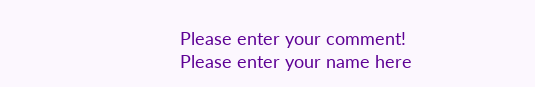Please enter your comment!
Please enter your name here